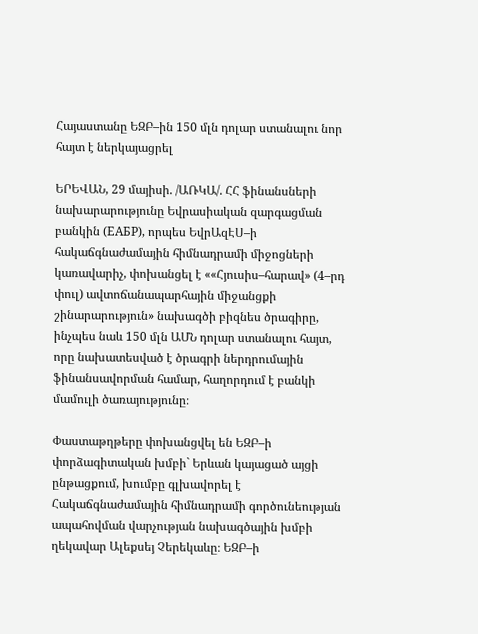Հայաստանը ԵԶԲ–ին 150 մլն դոլար ստանալու նոր հայտ է ներկայացրել

ԵՐԵՎԱՆ, 29 մայիսի. /ԱՌԿԱ/. ՀՀ ֆինանսների նախարարությունը Եվրասիական զարգացման բանկին (ЕАБР), որպես ԵվրԱզԷՍ–ի հակաճգնաժամային հիմնադրամի միջոցների կառավարիչ, փոխանցել է ««Հյուսիս–հարավ» (4–րդ փուլ) ավտոճանապարհային միջանցքի շինարարություն» նախագծի բիզնես ծրագիրը, ինչպես նաև 150 մլն ԱՄՆ դոլար ստանալու հայտ, որը նախատեսված է ծրագրի ներդրումային ֆինանսավորման համար, հաղորդում է բանկի մամուլի ծառայությունը։

Փաստաթղթերը փոխանցվել են ԵԶԲ–ի փորձագիտական խմբի` Երևան կայացած այցի ընթացքում, խումբը գլխավորել է Հակաճգնաժամային հիմնադրամի գործունեության ապահովման վարչության նախագծային խմբի ղեկավար Ալեքսեյ Չերեկաևը։ ԵԶԲ–ի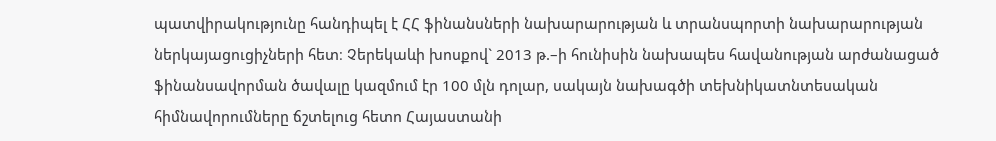պատվիրակությունը հանդիպել է ՀՀ ֆինանսների նախարարության և տրանսպորտի նախարարության ներկայացուցիչների հետ։ Չերեկաևի խոսքով` 2013 թ.–ի հունիսին նախապես հավանության արժանացած ֆինանսավորման ծավալը կազմում էր 100 մլն դոլար, սակայն նախագծի տեխնիկատնտեսական հիմնավորումները ճշտելուց հետո Հայաստանի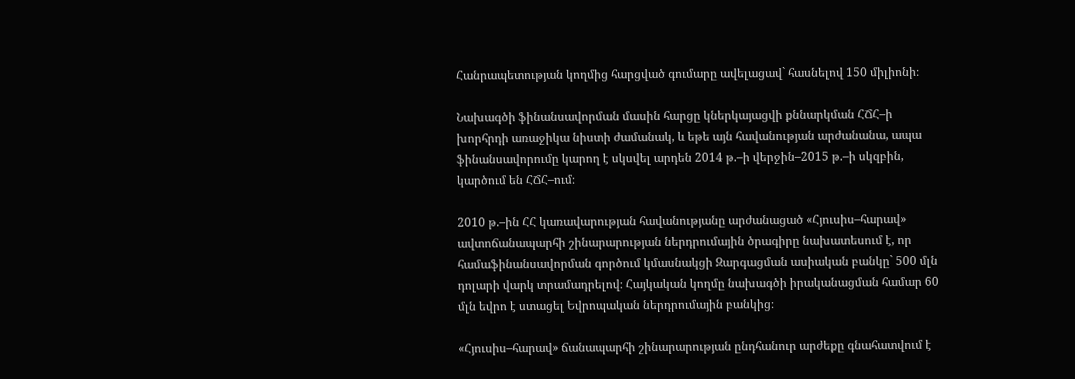Հանրապետության կողմից հարցված գումարը ավելացավ` հասնելով 150 միլիոնի։

Նախագծի ֆինանսավորման մասին հարցը կներկայացվի քննարկման ՀՃՀ–ի խորհրդի առաջիկա նիստի ժամանակ, և եթե այն հավանության արժանանա, ապա ֆինանսավորումը կարող է սկսվել արդեն 2014 թ.–ի վերջին–2015 թ.–ի սկզբին, կարծում են ՀՃՀ–ում։

2010 թ.–ին ՀՀ կառավարության հավանությանը արժանացած «Հյուսիս–հարավ» ավտոճանապարհի շինարարության ներդրումային ծրագիրը նախատեսում է, որ համաֆինանսավորման գործում կմասնակցի Զարգացման ասիական բանկը` 500 մլն դոլարի վարկ տրամադրելով։ Հայկական կողմը նախագծի իրականացման համար 60 մլն եվրո է ստացել Եվրոպական ներդրումային բանկից։

«Հյուսիս–հարավ» ճանապարհի շինարարության ընդհանուր արժեքը գնահատվում է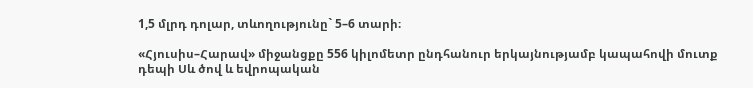1,5 մլրդ դոլար, տևողությունը` 5–6 տարի։

«Հյուսիս–Հարավ» միջանցքը 556 կիլոմետր ընդհանուր երկայնությամբ կապահովի մուտք դեպի Սև ծով և եվրոպական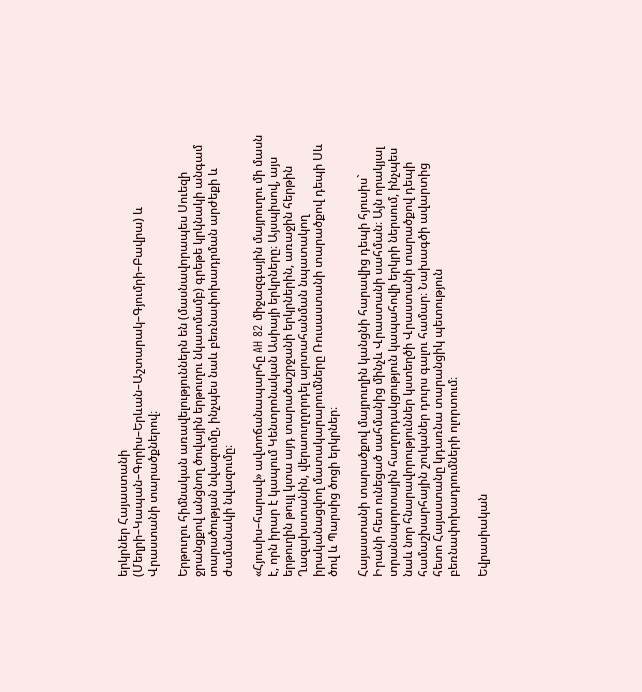երկրներ Հայաստանի (Մեղրի–Կապան–Գորիս–Երևան–Աշտարակ–Գյումրի–Բավրա) և Վրաստանի տարածքներով։

Երթուղու հիմնական առավելություններն են (մասնավորապես Սուեզի ջրանցքով անցնող ծովային երթուղու նկատմամբ) գրեթե կրկնակի անգամ տարածության նվազումը, ինչպես նաև բեռնափոխադրման արժեքի և ժամանակի նվազումը։

«Հյուսիս–հարավ» ավտոճանապարհը AH 82 միջազգային մայրուղու մի մասն է, որն իրար է կապում Կենտրոնական Ասիայի երկրները։ Այսպիսով, այս երթուղին թույլ կտա այդ տարածաշրջանի երկրներին, առաջին հերթին Ղազախստանին, վերաուղղորդել արտահանման նպատակող իրականացվող մատակարարումները Ռուսաստանի տարածքով դեպի Սև ծով և Պարսից ծոցի երկրներ։

Հայաստանի տարածքով մայրուղին կանցնի հարավից դեպի հյուսիս` Իրանի հետ ունեցած սահմանից մինչև Վրաստանի սահման։ Այն որակյալ տրանսպորտային հաղորդակցություն կապահովի երկրի ներսում, ինչպես նաև նոր հնարավորություններ կստեղծի Վրաստանի տարածքով դեպի համաշխարհային շուկաներ դուրս գալու համար։ Նախագծի ավարտից հետո Հայաստանը կդառնա տարանցիկ պետություն բեռնափոխադրումների ոլորտում։

Եվրասիական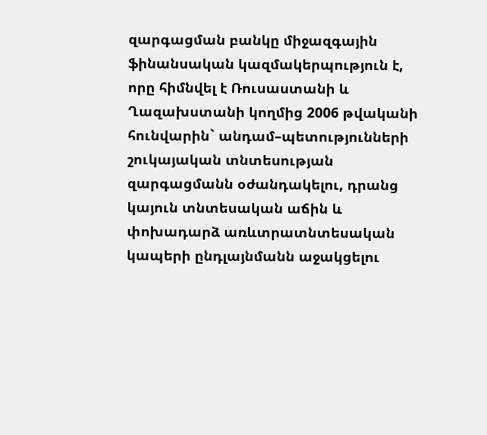զարգացման բանկը միջազգային ֆինանսական կազմակերպություն է, որը հիմնվել է Ռուսաստանի և Ղազախստանի կողմից 2006 թվականի հունվարին` անդամ–պետությունների շուկայական տնտեսության զարգացմանն օժանդակելու, դրանց կայուն տնտեսական աճին և փոխադարձ առևտրատնտեսական կապերի ընդլայնմանն աջակցելու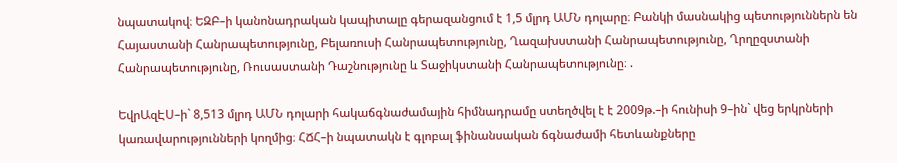նպատակով։ ԵԶԲ–ի կանոնադրական կապիտալը գերազանցում է 1,5 մլրդ ԱՄՆ դոլարը։ Բանկի մասնակից պետություններն են Հայաստանի Հանրապետությունը, Բելառուսի Հանրապետությունը, Ղազախստանի Հանրապետությունը, Ղրղըզստանի Հանրապետությունը, Ռուսաստանի Դաշնությունը և Տաջիկստանի Հանրապետությունը։ .

ԵվրԱզԷՍ–ի` 8,513 մլրդ ԱՄՆ դոլարի հակաճգնաժամային հիմնադրամը ստեղծվել է է 2009թ.–ի հունիսի 9–ին` վեց երկրների կառավարությունների կողմից։ ՀՃՀ–ի նպատակն է գլոբալ ֆինանսական ճգնաժամի հետևանքները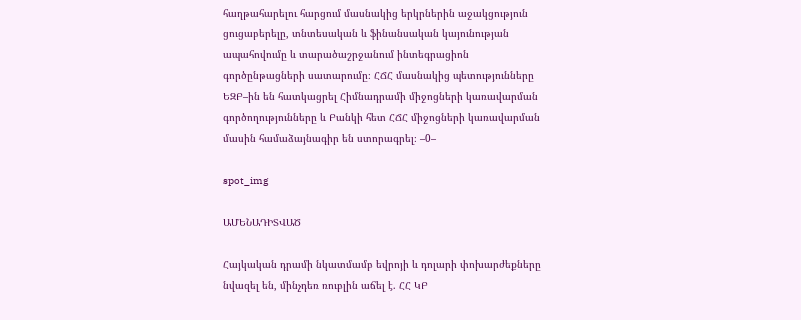հաղթահարելու հարցում մասնակից երկրներին աջակցություն ցուցաբերելը, տնտեսական և ֆինանսական կայունության ապահովումը և տարածաշրջանում ինտեգրացիոն գործընթացների սատարումը։ ՀՃՀ մասնակից պետությունները ԵԶԲ–ին են հատկացրել Հիմնադրամի միջոցների կառավարման գործողությունները և Բանկի հետ ՀՃՀ միջոցների կառավարման մասին համաձայնագիր են ստորագրել։ –0–

spot_img

ԱՄԵՆԱԴԻՏՎԱԾ

Հայկական դրամի նկատմամբ եվրոյի և դոլարի փոխարժեքները նվազել են, մինչդեռ ռուբլին աճել է. ՀՀ ԿԲ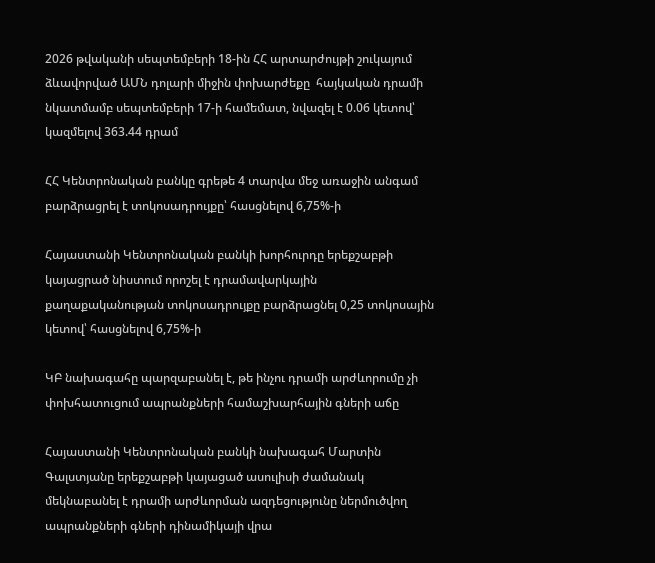2026 թվականի սեպտեմբերի 18-ին ՀՀ արտարժույթի շուկայում ձևավորված ԱՄՆ դոլարի միջին փոխարժեքը  հայկական դրամի նկատմամբ սեպտեմբերի 17-ի համեմատ, նվազել է 0.06 կետով՝ կազմելով 363.44 դրամ

ՀՀ Կենտրոնական բանկը գրեթե 4 տարվա մեջ առաջին անգամ բարձրացրել է տոկոսադրույքը՝ հասցնելով 6,75%-ի

Հայաստանի Կենտրոնական բանկի խորհուրդը երեքշաբթի  կայացրած նիստում որոշել է դրամավարկային քաղաքականության տոկոսադրույքը բարձրացնել 0,25 տոկոսային կետով՝ հասցնելով 6,75%-ի

ԿԲ նախագահը պարզաբանել է, թե ինչու դրամի արժևորումը չի փոխհատուցում ապրանքների համաշխարհային գների աճը

Հայաստանի Կենտրոնական բանկի նախագահ Մարտին Գալստյանը երեքշաբթի կայացած ասուլիսի ժամանակ մեկնաբանել է դրամի արժևորման ազդեցությունը ներմուծվող ապրանքների գների դինամիկայի վրա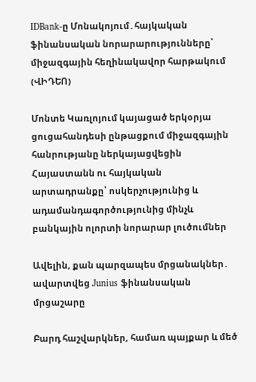IDBank-ը Մոնակոյում․հայկական ֆինանսական նորարարությունները՝ միջազգային հեղինակավոր հարթակում (ՎԻԴԵՈ)

Մոնտե Կառլոյում կայացած երկօրյա ցուցահանդեսի ընթացքում միջազգային հանրությանը ներկայացվեցին Հայաստանն ու հայկական արտադրանքը՝ ոսկերչությունից և ադամանդագործությունից մինչև բանկային ոլորտի նորարար լուծումներ

Ավելին, քան պարզապես մրցանակներ․ ավարտվեց Junius ֆինանսական մրցաշարը

Բարդ հաշվարկներ, համառ պայքար և մեծ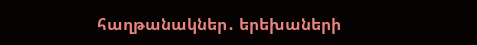հաղթանակներ․ երեխաների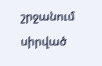շրջանում սիրված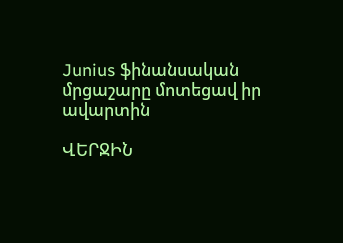Junius ֆինանսական մրցաշարը մոտեցավ իր ավարտին

ՎԵՐՋԻՆ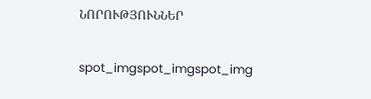ՆՈՐՈՒԹՅՈՒՆՆԵՐ

spot_imgspot_imgspot_img